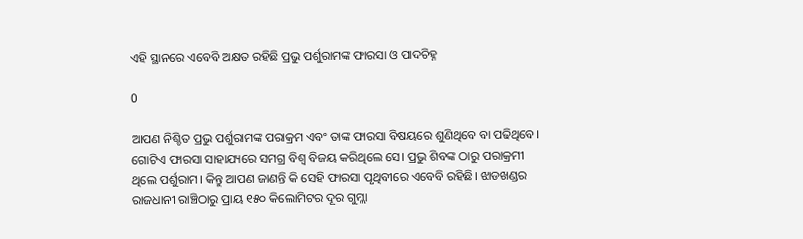ଏହି ସ୍ଥାନରେ ଏବେବି ଅକ୍ଷତ ରହିଛି ପ୍ରଭୁ ପର୍ଶୁରାମଙ୍କ ଫାରସା ଓ ପାଦଚିହ୍ନ

0

ଆପଣ ନିଶ୍ଚିତ ପ୍ରଭୁ ପର୍ଶୁରାମଙ୍କ ପରାକ୍ରମ ଏବଂ ତାଙ୍କ ଫାରସା ବିଷୟରେ ଶୁଣିଥିବେ ବା ପଢିଥିବେ। ଗୋଟିଏ ଫାରସା ସାହାଯ୍ୟରେ ସମଗ୍ର ବିଶ୍ୱ ବିଜୟ କରିଥିଲେ ସେ। ପ୍ରଭୁ ଶିବଙ୍କ ଠାରୁ ପରାକ୍ରମୀ ଥିଲେ ପର୍ଶୁରାମ। କିନ୍ତୁ ଆପଣ ଜାଣନ୍ତି କି ସେହି ଫାରସା ପୃଥିବୀରେ ଏବେବି ରହିଛି। ଝାଡଖଣ୍ଡର ରାଜଧାନୀ ରାଞ୍ଚିଠାରୁ ପ୍ରାୟ ୧୫୦ କିଲୋମିଟର ଦୂର ଗୁମ୍ଲା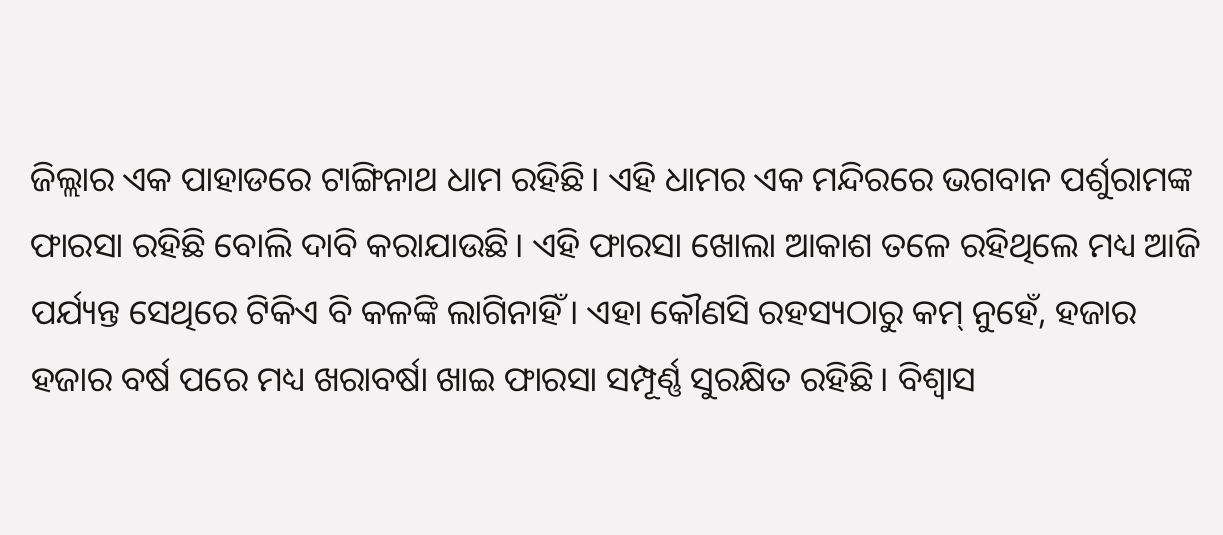ଜିଲ୍ଲାର ଏକ ପାହାଡରେ ଟାଙ୍ଗିନାଥ ଧାମ ରହିଛି। ଏହି ଧାମର ଏକ ମନ୍ଦିରରେ ଭଗବାନ ପର୍ଶୁରାମଙ୍କ ଫାରସା ରହିଛି ବୋଲି ଦାବି କରାଯାଉଛି। ଏହି ଫାରସା ଖୋଲା ଆକାଶ ତଳେ ରହିଥିଲେ ମଧ୍ୟ ଆଜି ପର୍ଯ୍ୟନ୍ତ ସେଥିରେ ଟିକିଏ ବି କଳଙ୍କି ଲାଗିନାହିଁ। ଏହା କୌଣସି ରହସ୍ୟଠାରୁ କମ୍ ନୁହେଁ, ହଜାର ହଜାର ବର୍ଷ ପରେ ମଧ୍ୟ ଖରାବର୍ଷା ଖାଇ ଫାରସା ସମ୍ପୂର୍ଣ୍ଣ ସୁରକ୍ଷିତ ରହିଛି। ବିଶ୍ୱାସ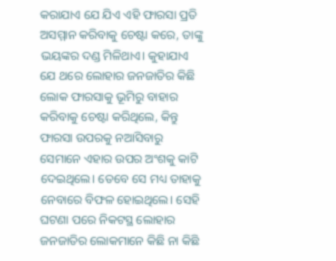କରାଯାଏ ଯେ ଯିଏ ଏହି ଫାରସା ପ୍ରତି ଅସମ୍ମାନ କରିବାକୁ ଚେଷ୍ଟା କରେ, ତାଙ୍କୁ ଭୟଙ୍କର ଦଣ୍ଡ ମିଳିଥାଏ। କୁହାଯାଏ ଯେ ଥରେ ଲୋହାର ଜନଜାତିର କିଛି ଲୋକ ଫାରସାକୁ ଭୂମିରୁ ବାହାର କରିବାକୁ ଚେଷ୍ଟା କରିଥିଲେ, କିନ୍ତୁ ଫାରସା ଉପରକୁ ନଆସିବାରୁ ସେମାନେ ଏହାର ଉପର ଅଂଶକୁ କାଟି ଦେଇଥିଲେ। ତେବେ ସେ ମଧ୍ୟ ତାହାକୁ ନେବାରେ ବିଫଳ ହୋଇଥିଲେ। ସେହି ଘଟଣା ପରେ ନିକଟସ୍ଥ ଲୋହାର ଜନଜାତିର ଲୋକମାନେ କିଛି ନା କିଛି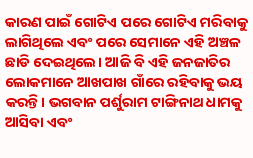କାରଣ ପାଇଁ ଗୋଟିଏ ପରେ ଗୋଟିଏ ମରିବାକୁ ଲାଗିଥିଲେ ଏବଂ ପରେ ସେମାନେ ଏହି ଅଞ୍ଚଳ ଛାଡି ଦେଇଥିଲେ। ଆଜି ବି ଏହି ଜନଜାତିର ଲୋକମାନେ ଆଖପାଖ ଗାଁରେ ରହିବାକୁ ଭୟ କରନ୍ତି। ଭଗବାନ ପର୍ଶୁରାମ ଟାଙ୍ଗିନାଥ ଧାମକୁ ଆସିବା ଏବଂ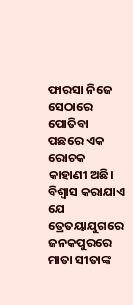ଫାରସା ନିଜେ ସେଠାରେ ପୋତିବା ପଛରେ ଏକ ରୋଚକ କାହାଣୀ ଅଛି। ବିଶ୍ୱାସ କରାଯାଏ ଯେ ତ୍ରେତୟାଯୁଗରେ ଜନକପୁରରେ ମାତା ସୀତାଙ୍କ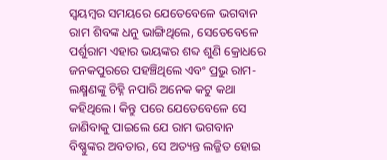ସ୍ଵୟମ୍ବର ସମୟରେ ଯେତେବେଳେ ଭଗବାନ ରାମ ଶିବଙ୍କ ଧନୁ ଭାଙ୍ଗିଥିଲେ, ସେତେବେଳେ ପର୍ଶୁରାମ ଏହାର ଭୟଙ୍କର ଶବ୍ଦ ଶୁଣି କ୍ରୋଧରେ ଜନକପୁରରେ ପହଞ୍ଚିଥିଲେ ଏବଂ ପ୍ରଭୁ ରାମ- ଲକ୍ଷ୍ମଣଙ୍କୁ ଚିହ୍ନି ନପାରି ଅନେକ କଟୁ କଥା କହିଥିଲେ। କିନ୍ତୁ ପରେ ଯେତେବେଳେ ସେ ଜାଣିବାକୁ ପାଇଲେ ଯେ ରାମ ଭଗବାନ ବିଷ୍ଣୁଙ୍କର ଅବତାର, ସେ ଅତ୍ୟନ୍ତ ଲଜ୍ଜିତ ହୋଇ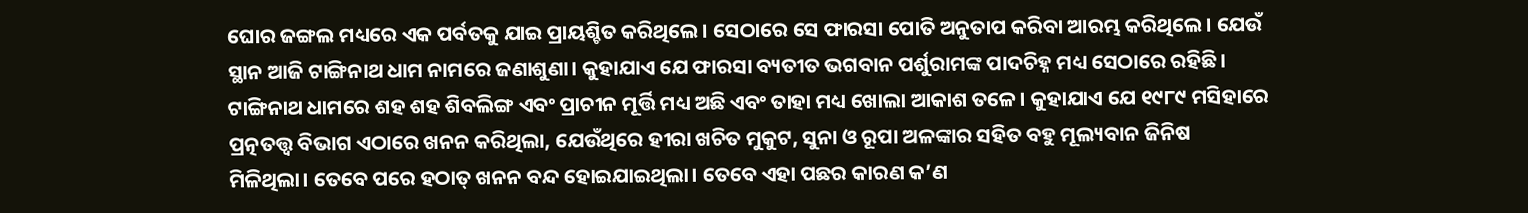ଘୋର ଜଙ୍ଗଲ ମଧ୍ୟରେ ଏକ ପର୍ବତକୁ ଯାଇ ପ୍ରାୟଶ୍ଚିତ କରିଥିଲେ। ସେଠାରେ ସେ ଫାରସା ପୋତି ଅନୁତାପ କରିବା ଆରମ୍ଭ କରିଥିଲେ। ଯେଉଁ ସ୍ଥାନ ଆଜି ଟାଙ୍ଗିନାଥ ଧାମ ନାମରେ ଜଣାଶୁଣା। କୁହାଯାଏ ଯେ ଫାରସା ବ୍ୟତୀତ ଭଗବାନ ପର୍ଶୁରାମଙ୍କ ପାଦଚିହ୍ନ ମଧ୍ୟ ସେଠାରେ ରହିଛି। ଟାଙ୍ଗିନାଥ ଧାମରେ ଶହ ଶହ ଶିବଲିଙ୍ଗ ଏବଂ ପ୍ରାଚୀନ ମୂର୍ତ୍ତି ମଧ୍ୟ ଅଛି ଏବଂ ତାହା ମଧ୍ୟ ଖୋଲା ଆକାଶ ତଳେ । କୁହାଯାଏ ଯେ ୧୯୮୯ ମସିହାରେ ପ୍ରତ୍ନତତ୍ତ୍ୱ ବିଭାଗ ଏଠାରେ ଖନନ କରିଥିଲା, ଯେଉଁଥିରେ ହୀରା ଖଚିତ ମୁକୁଟ, ସୁନା ଓ ରୂପା ଅଳଙ୍କାର ସହିତ ବହୁ ମୂଲ୍ୟବାନ ଜିନିଷ ମିଳିଥିଲା। ତେବେ ପରେ ହଠାତ୍ ଖନନ ବନ୍ଦ ହୋଇଯାଇଥିଲା। ତେବେ ଏହା ପଛର କାରଣ କ’ଣ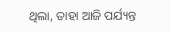ଥିଲା, ତାହା ଆଜି ପର୍ଯ୍ୟନ୍ତ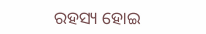ରହସ୍ୟ ହୋଇ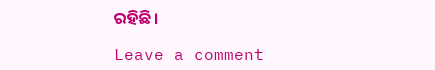ରହିଛି।

Leave a comment